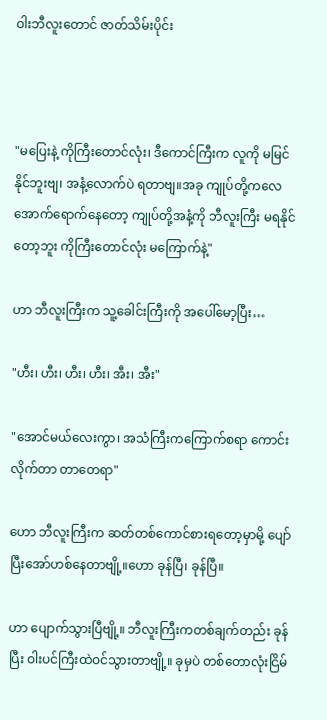ဝါးဘီလူးတောင် ဇာတ်သိမ်းပိုင်း



"မပြေးနဲ့ ကိုကြီးတောင်လုံး၊ ဒီကောင်ကြီးက လူကို မမြင်နိုင်ဘူးဗျ၊ အနံ့လောက်ပဲ ရတာဗျ။အခု ကျုပ်တို့ကလေအောက်ရောက်နေတော့ ကျုပ်တို့အနံ့ကို ဘီလူးကြီး မရနိုင်တော့ဘူး ကိုကြီးတောင်လုံး မကြောက်နဲ့"

ဟာ ဘီလူးကြီးက သူ့ခေါင်းကြီးကို အပေါ်မော့ပြီး…

"ဟီး၊ ဟီး၊ ဟီး၊ ဟီး၊ အီး၊ အီး"

"အောင်မယ်လေးကွာ၊ အသံကြီးကကြောက်စရာ ကောင်းလိုက်တာ တာတေရာ"

ဟော ဘီလူးကြီးက ဆတ်တစ်ကောင်စားရတော့မှာမို့ ပျော်ပြီးအော်ဟစ်နေတာဗျို့။ဟော ခုန်ပြီ၊ ခုန်ပြီ။

ဟာ ပျောက်သွားပြီဗျို့။ ဘီလူးကြီးကတစ်ချက်တည်း ခုန်ပြီး ဝါးပင်ကြီးထဲဝင်သွားတာဗျို့။ ခုမှပဲ တစ်တောလုံးငြိမ်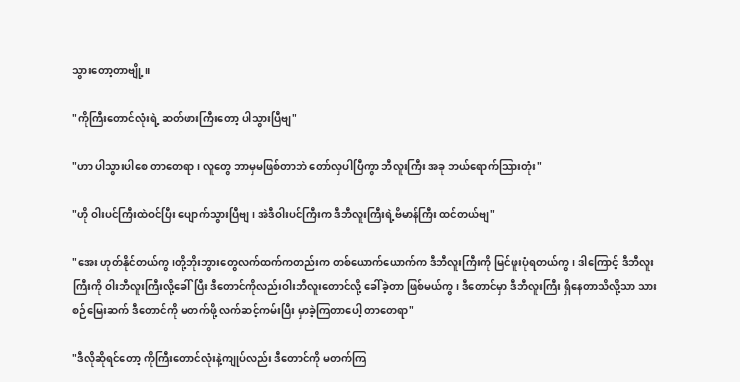သွားတော့တာဗျို့။

"ကိုကြီးတောင်လုံးရဲ့ ဆတ်ဖားကြီးတော့ ပါသွားပြီဗျ"

"ဟာ ပါသွားပါစေ တာတေရာ၊ လူတွေ ဘာမှမဖြစ်တာဘဲ တော်လှပါပြီကွာ ဘီလူးကြီး အခု ဘယ်ရောက်သြားတုံး"

"ဟို ဝါးပင်ကြီးထဲဝင်ပြီး ပျောက်သွားပြီဗျ၊ အဲဒီဝါးပင်ကြီးက ဒီဘီလူးကြီးရဲ့ဗိမာန်ကြီး ထင်တယ်ဗျ"

"အေး ဟုတ်နိုင်တယ်ကွ၊တို့ဘိုးဘွားတွေလက်ထက်ကတည်းက တစ်ယောက်ယောက်က ဒီဘီလူးကြီးကို မြင်ဖူးပုံရတယ်ကွ၊ ဒါကြောင့် ဒီဘီလူးကြီးကို ဝါးဘီလူးကြီးလို့ခေါ်ပြီး ဒီတောင်ကိုလည်းဝါးဘီလူးတောင်လို့ ခေါ်ခဲ့တာ ဖြစ်မယ်ကွ၊ ဒီတောင်မှာ ဒီဘီလူးကြီး ရှိနေတာသိလို့သာ သားစဉ်မြေးဆက် ဒီတောင်ကို မတက်ဖို့ လက်ဆင့်ကမ်းပြီး မှာခဲ့ကြတာပေါ့ တာတေရာ"

"ဒီလိုဆိုရင်တော့ ကိုကြီးတောင်လုံးနဲ့ကျုပ်လည်း ဒီတောင်ကို မတက်ကြ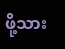ဖို့သား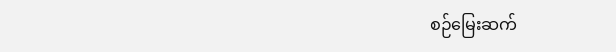စဉ်မြေးဆက်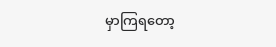မှာကြရတော့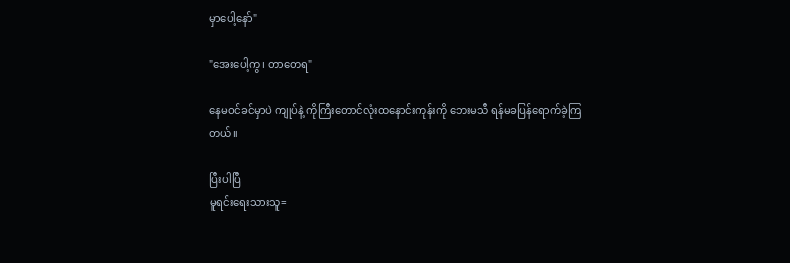မှာပေါ့နော်"

"အေးပေါ့ကွ၊ တာတေရ"

နေမဝင်ခင်မှာပဲ ကျုပ်နဲ့ ကိုကြီးတောင်လုံးထနောင်းကုန်းကို ဘေးမသီ ရန်မခပြန်ရောက်ခဲ့ကြတယ်။

ပြီးပါပြီ
မူရင်းရေးသားသူ=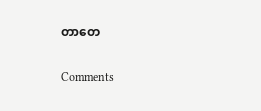တာတေ

Comments